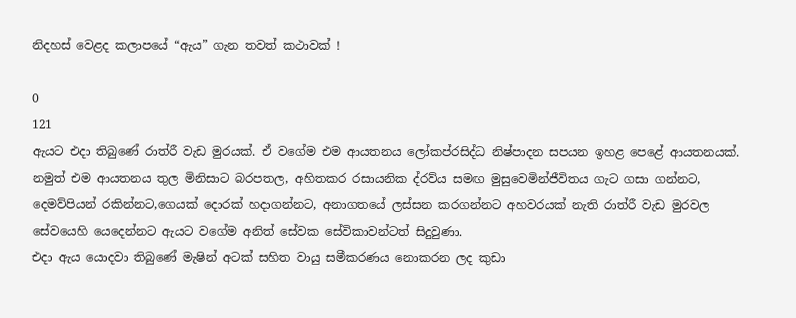නිදහස් වෙළද කලාපයේ “ඇය” ගැන තවත් කථාවක් !

0
121
ඇයට එදා තිබුණේ රාත්රී වැඩ මුරයක්. ඒ වගේම එම ආයතනය ලෝකප්රසිද්ධ නිෂ්පාදන සපයන ඉහළ පෙළේ ආයතනයක්.
නමුත් එම ආයතනය තුල මිනිසාට බරපතල, අහිතකර රසායනික ද්රව්ය සමඟ මුසුවෙමින්ජීවිතය ගැට ගසා ගන්නට, දෙමව්පියන් රකින්නට,ගෙයක් දොරක් හදාගන්නට, අනාගතයේ ලස්සන කරගන්නට අහවරයක් නැති රාත්රී වැඩ මුරවල සේවයෙහි යෙදෙන්නට ඇයට වගේම අනිත් සේවක සේවිකාවන්ටත් සිදුවුණා.
එදා ඇය යොදවා තිබුණේ මැෂින් අටක් සහිත වායු සමීකරණය නොකරන ලද කුඩා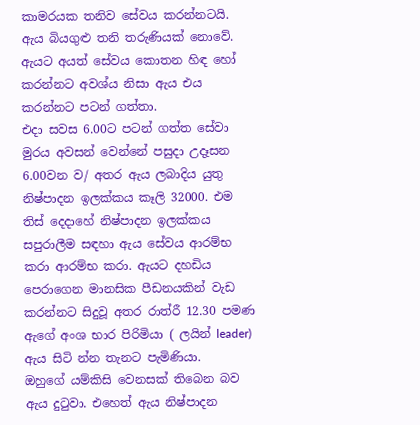කාමරයක තනිව සේවය කරන්නටයි.
ඇය බියගුළු තනි තරුණියක් නොවේ. ඇයට අයත් සේවය කොතන හිඳ හෝ කරන්නට අවශ්ය නිසා ඇය එය කරන්නට පටන් ගත්තා.
එදා සවස 6.00ට පටන් ගත්ත සේවා මුරය අවසන් වෙන්නේ පසුදා උදෑසන 6.00වන ව/ අතර ඇය ලබාදිය යුතු නිෂ්පාදන ඉලක්කය කෑලි 32000. එම තිස් දෙදාහේ නිෂ්පාදන ඉලක්කය සපුරාලීම සඳහා ඇය සේවය ආරම්භ කරා ආරම්භ කරා. ඇයට දහඩිය පෙරාගෙන මානසික පීඩනයකින් වැඩ කරන්නට සිදුවූ අතර රාත්රී 12.30 පමණ ඇගේ අංශ භාර පිරිමියා ( ලයින් leader) ඇය සිටි න්න තැනට පැමිණියා.
ඔහුගේ යම්කිසි වෙනසක් තිබෙන බව ඇය දුටුවා. එහෙත් ඇය නිෂ්පාදන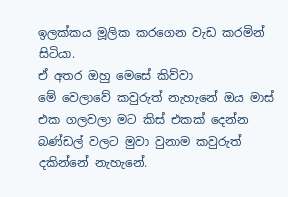ඉලක්කය මූලික කරගෙන වැඩ කරමින් සිටියා.
ඒ අතර ඔහු මෙසේ කිව්වා
මේ වෙලාවේ කවුරුත් නැහැනේ ඔය මාස් එක ගලවලා මට කිස් එකක් දෙන්න බණ්ඩල් වලට මුවා වුනාම කවුරුත් දකින්නේ නැහැනේ.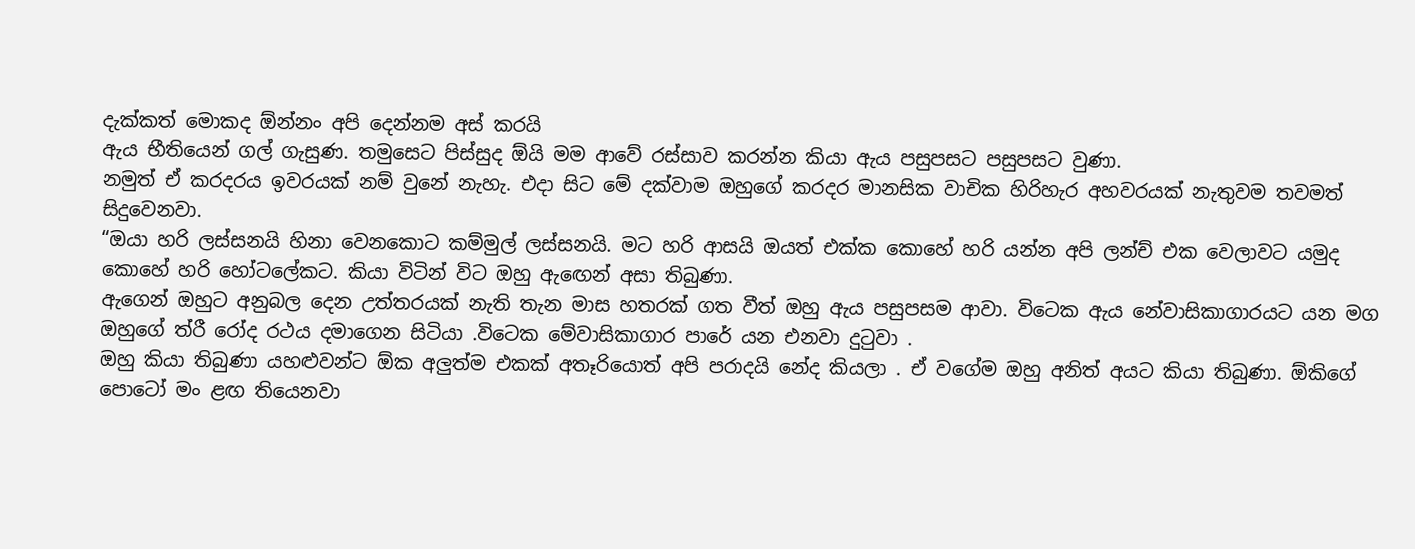දැක්කත් මොකද ඕන්නං අපි දෙන්නම අස් කරයි
ඇය භීතියෙන් ගල් ගැසුණ. තමුසෙට පිස්සුද ඕයි මම ආවේ රස්සාව කරන්න කියා ඇය පසුපසට පසුපසට වුණා.
නමුත් ඒ කරදරය ඉවරයක් නම් වුනේ නැහැ. එදා සිට මේ දක්වාම ඔහුගේ කරදර මානසික වාචික හිරිහැර අහවරයක් නැතුවම තවමත් සිදුවෙනවා.
“ඔයා හරි ලස්සනයි හිනා වෙනකොට කම්මුල් ලස්සනයි. මට හරි ආසයි ඔයත් එක්ක කොහේ හරි යන්න අපි ලන්ච් එක වෙලාවට යමුද කොහේ හරි හෝටලේකට. කියා විටින් විට ඔහු ඇඟෙන් අසා තිබුණා.
ඇගෙන් ඔහුට අනුබල දෙන උත්තරයක් නැති තැන මාස හතරක් ගත වීත් ඔහු ඇය පසුපසම ආවා. විටෙක ඇය නේවාසිකාගාරයට යන මග ඔහුගේ ත්රී රෝද රථය දමාගෙන සිටියා .විටෙක මේවාසිකාගාර පාරේ යන එනවා දුටුවා .
ඔහු කියා තිබුණා යහළුවන්ට ඕක අලුත්ම එකක් අතෑරියොත් අපි පරාදයි නේද කියලා . ඒ වගේම ඔහු අනිත් අයට කියා තිබුණා. ඕකිගේ පොටෝ මං ළඟ තියෙනවා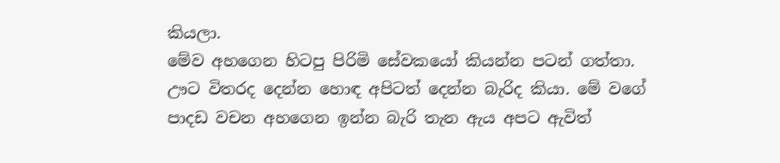කියලා.
මේව අහගෙන හිටපු පිරිමි සේවකයෝ කියන්න පටන් ගත්තා. ඌට විතරද දෙන්න හොඳ අපිටත් දෙන්න බැරිද කියා. මේ වගේ පාදඩ වචන අහගෙන ඉන්න බැරි තැන ඇය අපට ඇවිත්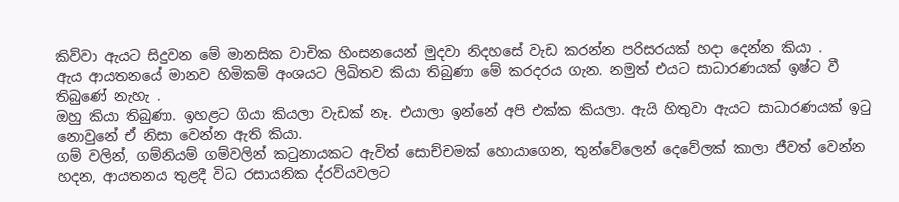කිව්වා ඇයට සිදුවන මේ මානසික වාචික හිංසනයෙන් මුදවා නිදහසේ වැඩ කරන්න පරිසරයක් හදා දෙන්න කියා .
ඇය ආයතනයේ මානව හිමිකම් අංශයට ලිඛිතව කියා තිබුණා මේ කරදරය ගැන. නමුත් එයට සාධාරණයක් ඉෂ්ට වී තිබුණේ නැහැ .
ඔහු කියා තිබුණා. ඉහළට ගියා කියලා වැඩක් නෑ. එයාලා ඉන්නේ අපි එක්ක කියලා. ඇයි හිතුවා ඇයට සාධාරණයක් ඉටු නොවුනේ ඒ නිසා වෙන්න ඇති කියා.
ගම් වලින්, ගම්නියම් ගම්වලින් කටුනායකට ඇවිත් සොච්චමක් හොයාගෙන, තුන්වේලෙන් දෙවේලක් කාලා ජීවත් වෙන්න හදන, ආයතනය තුළදී විධ රසායනික ද්රව්යවලට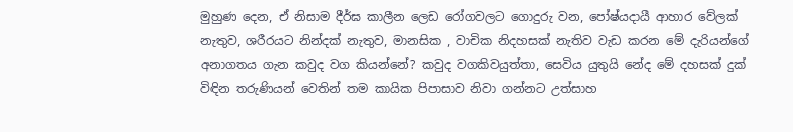මුහුණ දෙන, ඒ නිසාම දීර්ඝ කාලීන ලෙඩ රෝගවලට ගොදුරු වන, පෝෂ්යදායී ආහාර වේලක් නැතුව, ශරීරයට නින්දක් නැතුව, මානසික , වාචික නිදහසක් නැතිව වැඩ කරන මේ දැරියන්ගේ අනාගතය ගැන කවුද වග කියන්නේ? කවුද වගකිවයුත්තා, සෙවිය යුතුයි නේද මේ දහසක් දුක් විඳින තරුණියන් වෙතින් තම කායික පිපාසාව නිවා ගන්නට උත්සාහ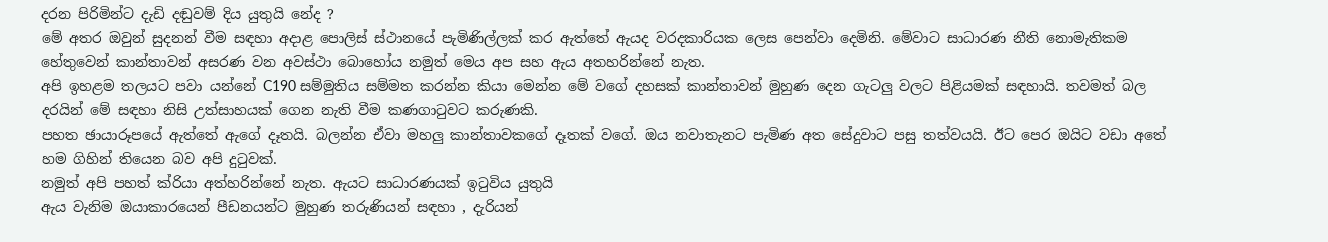දරන පිරිමින්ට දැඩි දඬුවම් දිය යුතුයි නේද ?
මේ අතර ඔවුන් සුදනන් වීම සඳහා අදාළ පොලිස් ස්ථානයේ පැමිණිල්ලක් කර ඇත්තේ ඇයද වරදකාරියක ලෙස පෙන්වා දෙමිනි. මේවාට සාධාරණ නීති නොමැතිකම හේතුවෙන් කාන්තාවන් අසරණ වන අවස්ථා බොහෝය නමුත් මෙය අප සහ ඇය අතහරින්නේ නැත.
අපි ඉහළම තලයට පවා යන්නේ C190 සම්මුතිය සම්මත කරන්න කියා මෙන්න මේ වගේ දහසක් කාන්තාවන් මුහුණ දෙන ගැටලු වලට පිළියමක් සඳහායි. තවමත් බල දරයින් මේ සඳහා නිසි උත්සාහයක් ගෙන නැති වීම කණගාටුවට කරුණකි.
පහත ඡායාරූපයේ ඇත්තේ ඇගේ දෑතයි. බලන්න ඒවා මහලු කාන්තාවකගේ දෑතක් වගේ. ඔය නවාතැනට පැමිණ අත සේදුවාට පසු තත්වයයි. ඊට පෙර ඔයිට වඩා අතේ හම ගිහින් තියෙන බව අපි දුටුවක්.
නමුත් අපි පහත් ක්රියා අත්හරින්නේ නැත. ඇයට සාධාරණයක් ඉටුවිය යුතුයි
ඇය වැනිම ඔයාකාරයෙන් පීඩනයන්ට මුහුණ තරුණියන් සඳහා , දැරියන්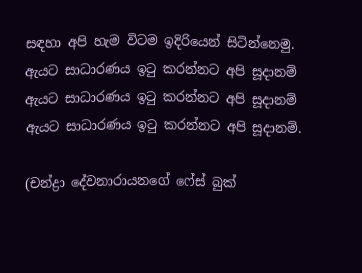සඳහා අපි හැම විටම ඉදිරියෙන් සිටින්නෙමු.
ඇයට සාධාරණය ඉටු කරන්නට අපි සූදානම්
ඇයට සාධාරණය ඉටු කරන්නට අපි සූදානම්
ඇයට සාධාරණය ඉටු කරන්නට අපි සූදානම්.

(චන්ද්‍රා දේවනාරායනගේ ෆේස් බුක්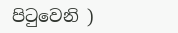පිටුවෙනි )